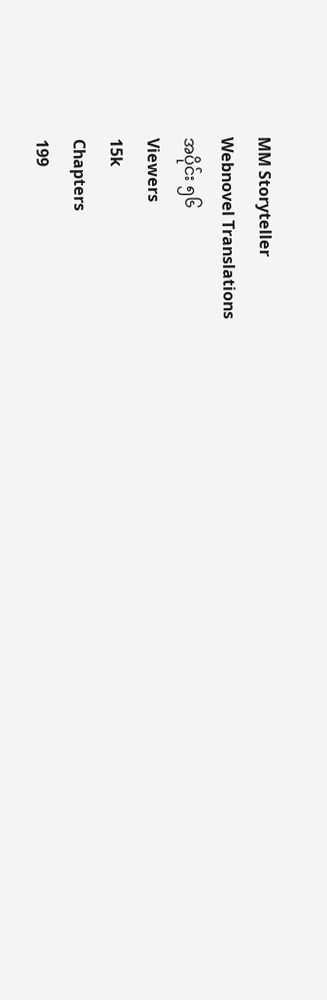MM Storyteller
Webnovel Translations
အပိုင်း ၅၆
Viewers
15k
Chapters
199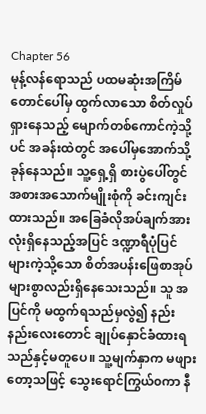Chapter 56
မုန့်လန်ရောသည် ပထမဆုံးအကြိမ် တောင်ပေါ်မှ ထွက်လာသော စိတ်လှုပ်ရှားနေသည့် မျောက်တစ်ကောင်ကဲ့သို့ပင် အခန်းထဲတွင် အပေါ်မှအောက်သို့ ခုန်နေသည်။ သူ့ရှေ့ရှိ စားပွဲပေါ်တွင် အစားအသောက်မျိုးစုံကို ခင်းကျင်းထားသည်။ အခြေခံလိုအပ်ချက်အားလုံးရှိနေသည့်အပြင် ဒဏ္ဍာရီပုံပြင်များကဲ့သို့သော စိတ်အပန်းဖြေစာအုပ်များစွာလည်းရှိနေသေးသည်။ သူ အပြင်ကို မထွက်ရသည်မှလွဲ၍ နည်းနည်းလေးတောင် ချုပ်နှောင်ခံထားရသည်နှင့်မတူပေ။ သူ့မျက်နှာက မဖျားတော့သဖြင့် သွေးရောင်ကြွယ်၀ကာ နီ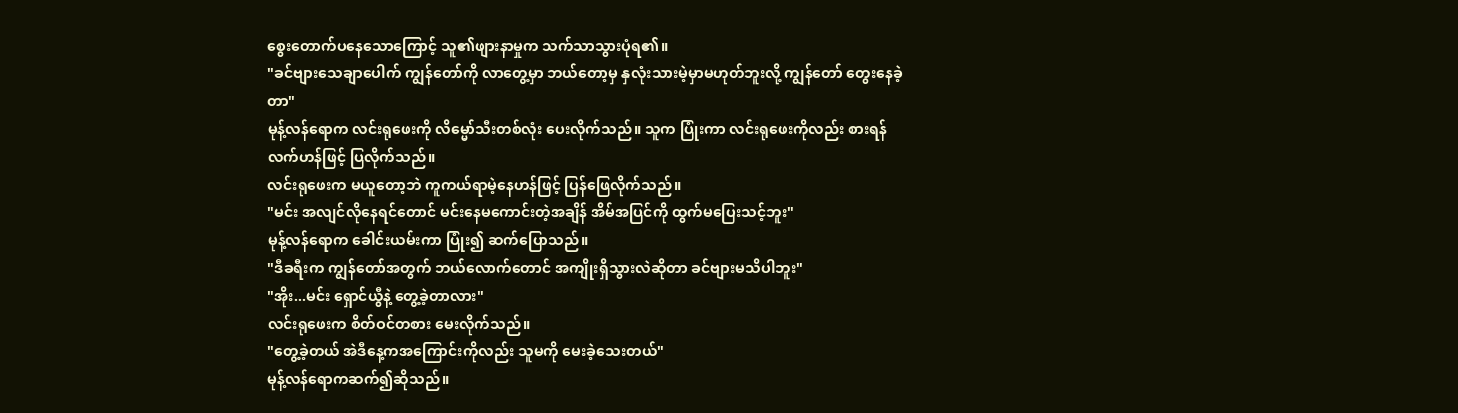စွေးတောက်ပနေသောကြောင့် သူ၏ဖျားနာမှုက သက်သာသွားပုံရ၏။
"ခင်ဗျားသေချာပေါက် ကျွန်တော်ကို လာတွေ့မှာ ဘယ်တော့မှ နှလုံးသားမဲ့မှာမဟုတ်ဘူးလို့ ကျွန်တော် တွေးနေခဲ့တာ"
မုန့်လန်ရောက လင်းရုဖေးကို လိမ္မော်သီးတစ်လုံး ပေးလိုက်သည်။ သူက ပြုံးကာ လင်းရုဖေးကိုလည်း စားရန် လက်ဟန်ဖြင့် ပြလိုက်သည်။
လင်းရုဖေးက မယူတော့ဘဲ ကူကယ်ရာမဲ့နေဟန်ဖြင့် ပြန်ဖြေလိုက်သည်။
"မင်း အလျင်လိုနေရင်တောင် မင်းနေမကောင်းတဲ့အချိန် အိမ်အပြင်ကို ထွက်မပြေးသင့်ဘူး"
မုန့်လန်ရောက ခေါင်းယမ်းကာ ပြုံး၍ ဆက်ပြောသည်။
"ဒီခရီးက ကျွန်တော်အတွက် ဘယ်လောက်တောင် အကျိုးရှိသွားလဲဆိုတာ ခင်ဗျားမသိပါဘူး"
"အိုး...မင်း ရှောင်ယွီနဲ့ တွေ့ခဲ့တာလား"
လင်းရုဖေးက စိတ်ဝင်တစား မေးလိုက်သည်။
"တွေ့ခဲ့တယ် အဲဒီနေ့ကအကြောင်းကိုလည်း သူမကို မေးခဲ့သေးတယ်"
မုန့်လန်ရောကဆက်၍ဆိုသည်။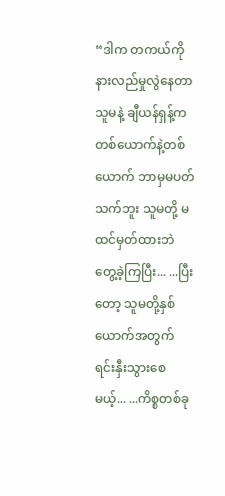“ဒါက တကယ်ကို နားလည်မှုလွဲနေတာ သူမနဲ့ ချီယန်ရှန့်က တစ်ယောက်နဲ့တစ်ယောက် ဘာမှမပတ်သက်ဘူး သူမတို့ မထင်မှတ်ထားဘဲ တွေ့ခဲ့ကြပြီး... ...ပြီးတော့ သူမတို့နှစ်ယောက်အတွက် ရင်းနှီးသွားစေမယ့်... ...ကိစ္စတစ်ခု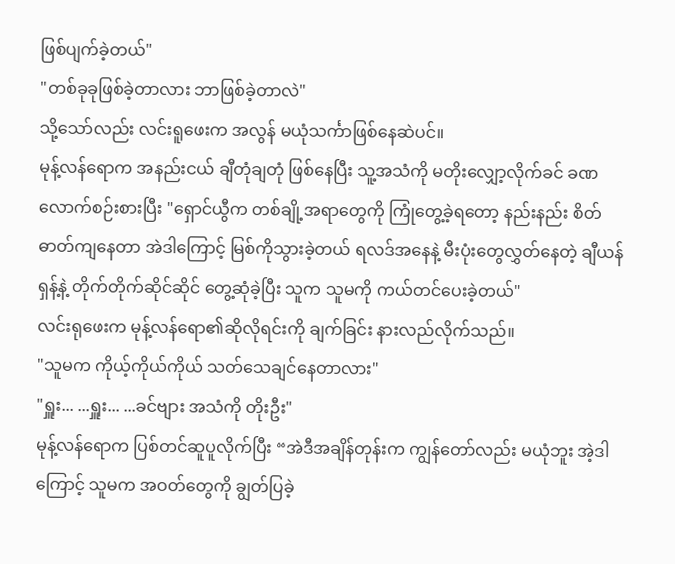ဖြစ်ပျက်ခဲ့တယ်"
"တစ်ခုခုဖြစ်ခဲ့တာလား ဘာဖြစ်ခဲ့တာလဲ"
သို့သော်လည်း လင်းရူဖေးက အလွန် မယုံသင်္ကာဖြစ်နေဆဲပင်။
မုန့်လန်ရောက အနည်းငယ် ချီတုံချတုံ ဖြစ်နေပြီး သူ့အသံကို မတိုးလျှော့လိုက်ခင် ခဏလောက်စဉ်းစားပြီး "ရှောင်ယွီက တစ်ချို့အရာတွေကို ကြုံတွေ့ခဲ့ရတော့ နည်းနည်း စိတ်ဓာတ်ကျနေတာ အဲဒါကြောင့် မြစ်ကိုသွားခဲ့တယ် ရလဒ်အနေနဲ့ မီးပုံးတွေလွှတ်နေတဲ့ ချီယန်ရှန့်နဲ့ တိုက်တိုက်ဆိုင်ဆိုင် တွေ့ဆုံခဲ့ပြီး သူက သူမကို ကယ်တင်ပေးခဲ့တယ်"
လင်းရုဖေးက မုန့်လန်ရော၏ဆိုလိုရင်းကို ချက်ခြင်း နားလည်လိုက်သည်။
"သူမက ကိုယ့်ကိုယ်ကိုယ် သတ်သေချင်နေတာလား"
"ရှူး... ...ရှူး... ...ခင်ဗျား အသံကို တိုးဦး"
မုန့်လန်ရောက ပြစ်တင်ဆူပူလိုက်ပြီး “အဲဒီအချိန်တုန်းက ကျွန်တော်လည်း မယုံဘူး အဲ့ဒါကြောင့် သူမက အဝတ်တွေကို ချွတ်ပြခဲ့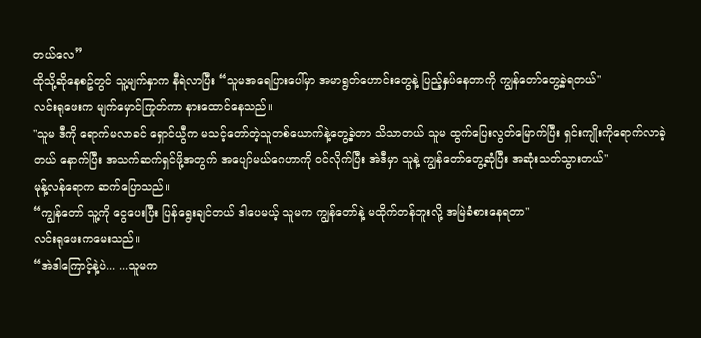တယ်လေ”
ထိုသို့ဆိုနေစဥ်တွင် သူ့မျက်နှာက နီရဲလာပြီး “သူမအရေပြားပေါ်မှာ အမာရွတ်ဟောင်းတွေနဲ့ ပြည့်နှပ်နေတာကို ကျွန်တော်တွေ့ခဲ့ရတယ်"
လင်းရုဖေးက မျက်မှောင်ကြုတ်ကာ နားထောင်နေသည်။
"သူမ ဒီကို ရောက်မလာခင် ရှောင်ယွီက မသင့်တော်တဲ့သူတစ်ယောက်နဲ့တွေ့ခဲ့တာ သိသာတယ် သူမ ထွက်ပြေးလွတ်မြောက်ပြီး ရှင်းကျိုးကိုရောက်လာခဲ့တယ် နောက်ပြီး အသက်ဆက်ရှင်ဖို့အတွက် အပျော်မယ်ဂေဟာကို ဝင်လိုက်ပြီး အဲဒီမှာ သူနဲ့ ကျွန်တော်တွေ့ဆုံပြီး အဆုံးသတ်သွားတယ်"
မုန့်လန်ရောက ဆက်ပြောသည်။
“ကျွန်တော် သူ့ကို ငွေပေးပြီး ပြန်ရွေးချင်တယ် ဒါပေမယ့် သူမက ကျွန်တော်နဲ့ မထိုက်တန်ဘူးလို့ အမြဲခံစားနေရတာ"
လင်းရုဖေးကမေးသည်။
“အဲဒါကြောင့်နဲ့ပဲ... ...သူမက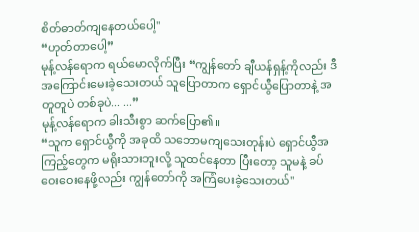စိတ်ဓာတ်ကျနေတယ်ပေါ့"
“ဟုတ်တာပေါ့”
မုန့်လန်ရောက ရယ်မောလိုက်ပြီး “ကျွန်တော် ချီယန်ရှန့်ကိုလည်း ဒီအကြောင်းမေးခဲ့သေးတယ် သူပြောတာက ရှောင်ယွီပြောတာနဲ့ အတူတူပဲ တစ်ခုပဲ... ...”
မုန့်လန်ရောက ခါးသီးစွာ ဆက်ပြော၏။
“သူက ရှောင်ယွီကို အခုထိ သဘောမကျသေးတုန်းပဲ ရှောင်ယွီအကြည့်တွေက မရိုးသားဘူးလို့ သူထင်နေတာ ပြီးတော့ သူမနဲ့ ခပ်ဝေးဝေးနေဖို့လည်း ကျွန်တော်ကို အကြံပေးခဲ့သေးတယ်"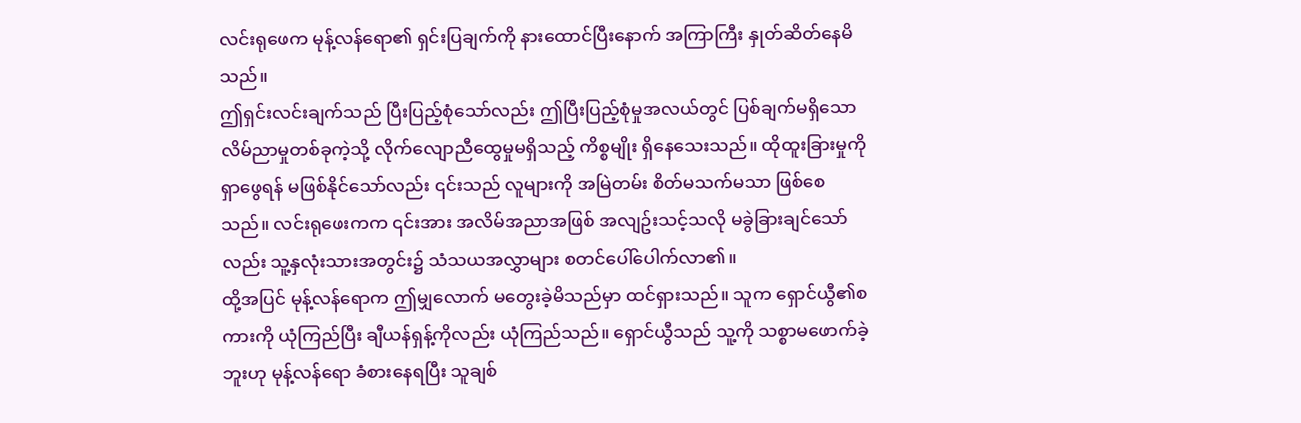လင်းရုဖေက မုန့်လန်ရော၏ ရှင်းပြချက်ကို နားထောင်ပြီးနောက် အကြာကြီး နှုတ်ဆိတ်နေမိသည်။
ဤရှင်းလင်းချက်သည် ပြီးပြည့်စုံသော်လည်း ဤပြီးပြည့်စုံမှုအလယ်တွင် ပြစ်ချက်မရှိသော လိမ်ညာမှုတစ်ခုကဲ့သို့ လိုက်လျောညီထွေမှုမရှိသည့် ကိစ္စမျိုး ရှိနေသေးသည်။ ထိုထူးခြားမှုကို ရှာဖွေရန် မဖြစ်နိုင်သော်လည်း ၎င်းသည် လူများကို အမြဲတမ်း စိတ်မသက်မသာ ဖြစ်စေသည်။ လင်းရုဖေးကက ၎င်းအား အလိမ်အညာအဖြစ် အလျဥ်းသင့်သလို မခွဲခြားချင်သော်လည်း သူ့နှလုံးသားအတွင်း၌ သံသယအလွှာများ စတင်ပေါ်ပေါက်လာ၏။
ထို့အပြင် မုန့်လန်ရောက ဤမျှလောက် မတွေးခဲ့မိသည်မှာ ထင်ရှားသည်။ သူက ရှောင်ယွီ၏စကားကို ယုံကြည်ပြီး ချီယန်ရှန့်ကိုလည်း ယုံကြည်သည်။ ရှောင်ယွီသည် သူ့ကို သစ္စာမဖောက်ခဲ့ဘူးဟု မုန့်လန်ရော ခံစားနေရပြီး သူချစ်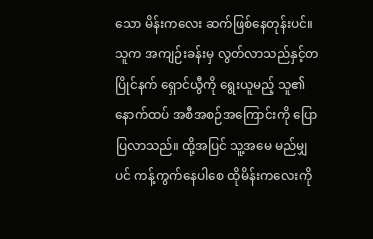သော မိန်းကလေး ဆက်ဖြစ်နေတုန်းပင်။
သူက အကျဉ်းခန်းမှ လွတ်လာသည်နှင့်တပြိုင်နက် ရှောင်ယွီကို ရွေးယူမည့် သူ၏နောက်ထပ် အစီအစဉ်အကြောင်းကို ပြောပြလာသည်။ ထို့အပြင် သူ့အမေ မည်မျှပင် ကန့်ကွက်နေပါစေ ထိုမိန်းကလေးကို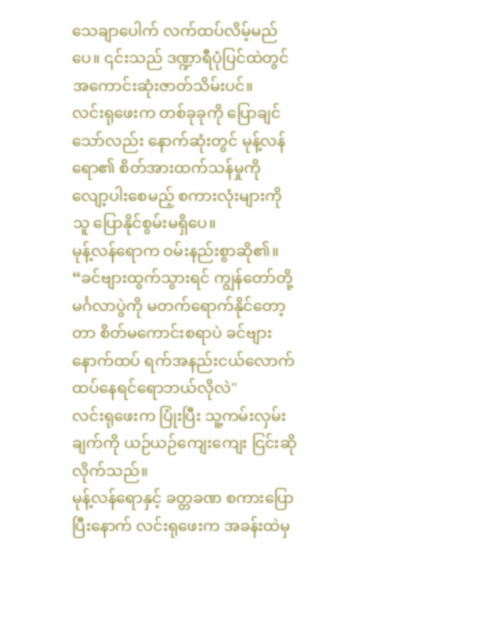သေချာပေါက် လက်ထပ်လိမ့်မည်ပေ။ ၎င်းသည် ဒဏ္ဍာရီပုံပြင်ထဲတွင် အကောင်းဆုံးဇာတ်သိမ်းပင်။
လင်းရုဖေးက တစ်ခုခုကို ပြောချင်သော်လည်း နောက်ဆုံးတွင် မုန့်လန်ရော၏ စိတ်အားထက်သန်မှုကို လျော့ပါးစေမည့် စကားလုံးများကို သူ ပြောနိုင်စွမ်းမရှိပေ။
မုန့်လန်ရောက ဝမ်းနည်းစွာဆို၏။
“ခင်ဗျားထွက်သွားရင် ကျွန်တော်တို့မင်္ဂလာပွဲကို မတက်ရောက်နိုင်တော့တာ စိတ်မကောင်းစရာပဲ ခင်ဗျား နောက်ထပ် ရက်အနည်းငယ်လောက် ထပ်နေရင်ရောဘယ်လိုလဲ"
လင်းရုဖေးက ပြုံးပြီး သူ့ကမ်းလှမ်းချက်ကို ယဉ်ယဉ်ကျေးကျေး ငြင်းဆိုလိုက်သည်။
မုန့်လန်ရောနှင့် ခတ္တခဏ စကားပြောပြီးနောက် လင်းရုဖေးက အခန်းထဲမှ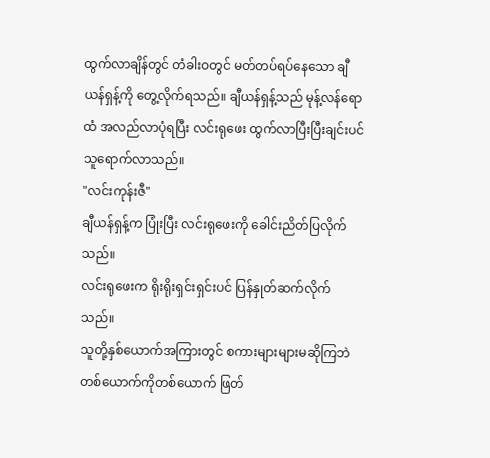ထွက်လာချိန်တွင် တံခါးဝတွင် မတ်တပ်ရပ်နေသော ချီယန်ရှန့်ကို တွေ့လိုက်ရသည်။ ချီယန်ရှန့်သည် မုန့်လန်ရောထံ အလည်လာပုံရပြီး လင်းရုဖေး ထွက်လာပြီးပြီးချင်းပင် သူရောက်လာသည်။
"လင်းကုန်းဇီ"
ချီယန်ရှန့်က ပြုံးပြီး လင်းရုဖေးကို ခေါင်းညိတ်ပြလိုက်သည်။
လင်းရုဖေးက ရိုးရိုးရှင်းရှင်းပင် ပြန်နှုတ်ဆက်လိုက်သည်။
သူတို့နှစ်ယောက်အကြားတွင် စကားများများမဆိုကြဘဲ တစ်ယောက်ကိုတစ်ယောက် ဖြတ်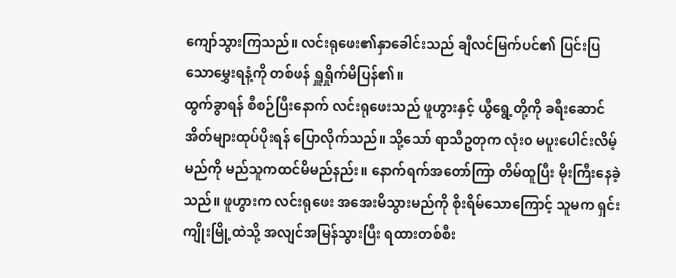ကျော်သွားကြသည်။ လင်းရုဖေး၏နှာခေါင်းသည် ချီလင်မြက်ပင်၏ ပြင်းပြသောမွှေးရနံ့ကို တစ်ဖန် ရှူရှိုက်မိပြန်၏။
ထွက်ခွာရန် စီစဉ်ပြီးနောက် လင်းရုဖေးသည် ဖူဟွားနှင့် ယွီရွေ့တို့ကို ခရီးဆောင်အိတ်များထုပ်ပိုးရန် ပြောလိုက်သည်။ သို့သော် ရာသီဥတုက လုံး၀ မပူးပေါင်းလိမ့်မည်ကို မည်သူကထင်မိမည်နည်း။ နောက်ရက်အတော်ကြာ တိမ်ထူပြီး မိုးကြီးနေခဲ့သည်။ ဖူဟွားက လင်းရုဖေး အအေးမိသွားမည်ကို စိုးရိမ်သောကြောင့် သူမက ရှင်းကျိုးမြို့ထဲသို့ အလျင်အမြန်သွားပြီး ရထားတစ်စီး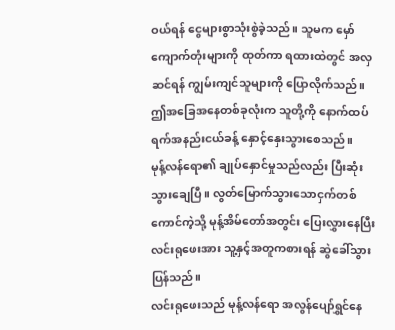ဝယ်ရန် ငွေများစွာသုံးစွဲခဲ့သည်။ သူမက မှော်ကျောက်တုံးများကို ထုတ်ကာ ရထားထဲတွင် အလှဆင်ရန် ကျွမ်းကျင်သူများကို ပြောလိုက်သည်။ ဤအခြေအနေတစ်ခုလုံးက သူတို့ကို နောက်ထပ် ရက်အနည်းငယ်ခန့် နှောင့်နှေးသွားစေသည်။
မုန့်လန်ရော၏ ချုပ်နှောင်မှုသည်လည်း ပြီးဆုံးသွားချေပြီ။ လွတ်မြောက်သွားသောငှက်တစ်ကောင်ကဲ့သို့ မုန့်အိမ်တော်အတွင်း ပြေးလွှားနေပြီး လင်းရုဖေးအား သူ့နှင့်အတူကစားရန် ဆွဲခေါ်သွားပြန်သည်။
လင်းရုဖေးသည် မုန့်လန်ရော အလွန်ပျော်ရွှင်နေ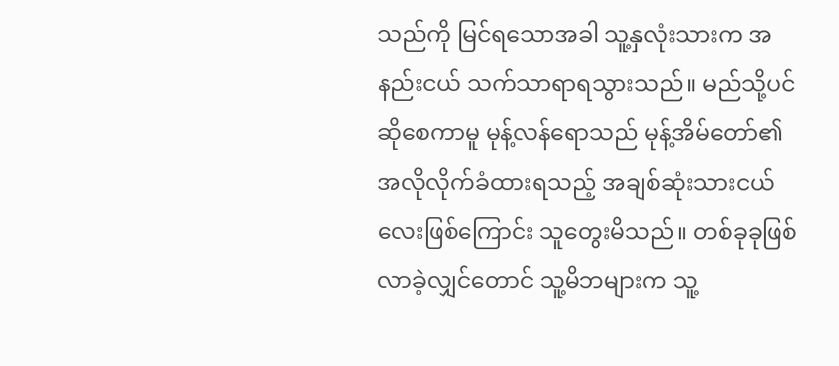သည်ကို မြင်ရသောအခါ သူ့နှလုံးသားက အနည်းငယ် သက်သာရာရသွားသည်။ မည်သို့ပင်ဆိုစေကာမူ မုန့်လန်ရောသည် မုန့်အိမ်တော်၏ အလိုလိုက်ခံထားရသည့် အချစ်ဆုံးသားငယ်လေးဖြစ်ကြောင်း သူတွေးမိသည်။ တစ်ခုခုဖြစ်လာခဲ့လျှင်တောင် သူ့မိဘများက သူ့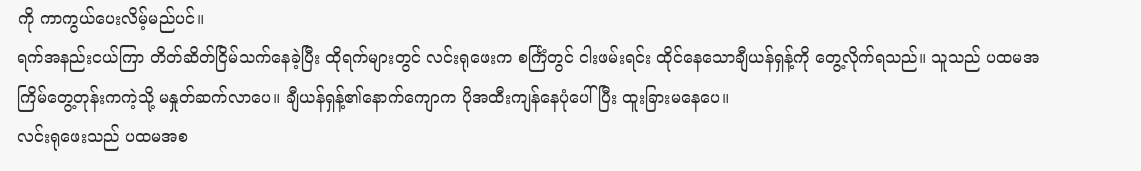ကို ကာကွယ်ပေးလိမ့်မည်ပင်။
ရက်အနည်းငယ်ကြာ တိတ်ဆိတ်ငြိမ်သက်နေခဲ့ပြီး ထိုရက်များတွင် လင်းရုဖေးက စင်္ကြံတွင် ငါးဖမ်းရင်း ထိုင်နေသောချီယန်ရှန့်ကို တွေ့လိုက်ရသည်။ သူသည် ပထမအကြိမ်တွေ့တုန်းကကဲ့သို့ မနှုတ်ဆက်လာပေ။ ချီယန်ရှန့်၏နောက်ကျောက ပိုအထီးကျန်နေပုံပေါ်ပြီး ထူးခြားမနေပေ။
လင်းရုဖေးသည် ပထမအစ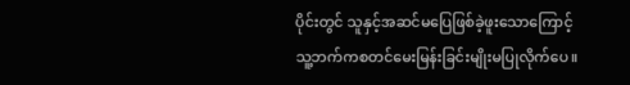ပိုင်းတွင် သူနှင့်အဆင်မပြေဖြစ်ခဲ့ဖူးသောကြောင့် သူ့ဘက်ကစတင်မေးမြန်းခြင်းမျိုးမပြုလိုက်ပေ။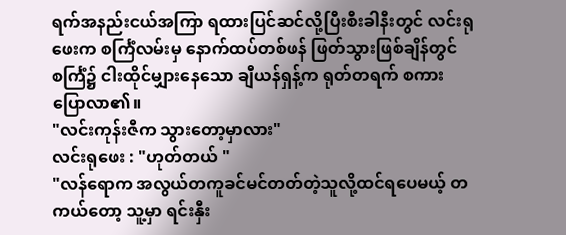ရက်အနည်းငယ်အကြာ ရထားပြင်ဆင်လို့ပြီးစီးခါနီးတွင် လင်းရုဖေးက စင်္ကြံလမ်းမှ နောက်ထပ်တစ်ဖန် ဖြတ်သွားဖြစ်ချိန်တွင် စင်္ကြံ၌ ငါးထိုင်မျှားနေသော ချီယန်ရှန့်က ရုတ်တရက် စကားပြောလာ၏။
"လင်းကုန်းဇီက သွားတော့မှာလား"
လင်းရုဖေး : "ဟုတ်တယ် "
"လန်ရောက အလွယ်တကူခင်မင်တတ်တဲ့သူလို့ထင်ရပေမယ့် တကယ်တော့ သူ့မှာ ရင်းနှီး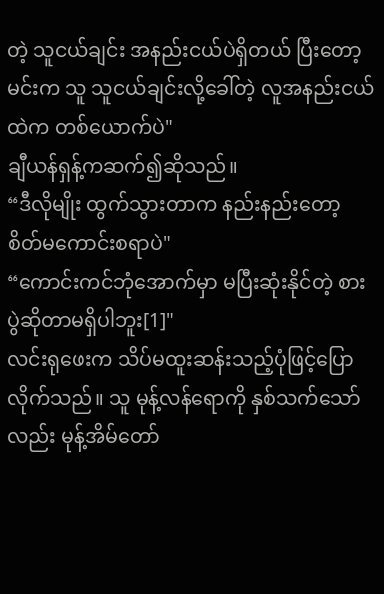တဲ့ သူငယ်ချင်း အနည်းငယ်ပဲရှိတယ် ပြီးတော့ မင်းက သူ သူငယ်ချင်းလို့ခေါ်တဲ့ လူအနည်းငယ်ထဲက တစ်ယောက်ပဲ"
ချီယန်ရှန့်ကဆက်၍ဆိုသည်။
“ဒီလိုမျိုး ထွက်သွားတာက နည်းနည်းတော့ စိတ်မကောင်းစရာပဲ"
“ကောင်းကင်ဘုံအောက်မှာ မပြီးဆုံးနိုင်တဲ့ စားပွဲဆိုတာမရှိပါဘူး[1]"
လင်းရုဖေးက သိပ်မထူးဆန်းသည့်ပုံဖြင့်ပြောလိုက်သည်။ သူ မုန့်လန်ရောကို နှစ်သက်သော်လည်း မုန့်အိမ်တော်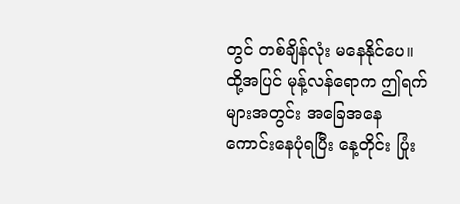တွင် တစ်ချိန်လုံး မနေနိုင်ပေ။ ထို့အပြင် မုန့်လန်ရောက ဤရက်များအတွင်း အခြေအနေကောင်းနေပုံရပြီး နေ့တိုင်း ပြုံး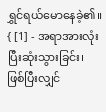ရွှင်ရယ်မောနေခဲ့၏။
{ [1] - အရာအားလုံး ပြီးဆုံးသွားခြင်း၊ ဖြစ်ပြီးလျှင်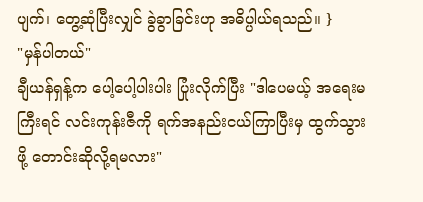ပျက်၊ တွေ့ဆုံပြီးလျှင် ခွဲခွာခြင်းဟု အဓိပ္ပါယ်ရသည်။ }
"မှန်ပါတယ်"
ချီယန်ရှန့်က ပေါ့ပေါ့ပါးပါး ပြုံးလိုက်ပြီး "ဒါပေမယ့် အရေးမကြီးရင် လင်းကုန်းဇီကို ရက်အနည်းငယ်ကြာပြီးမှ ထွက်သွားဖို့ တောင်းဆိုလို့ရမလား"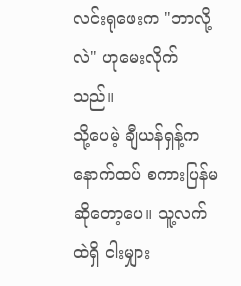လင်းရုဖေးက "ဘာလို့လဲ" ဟုမေးလိုက်သည်။
သို့ပေမဲ့ ချီယန်ရှန့်က နောက်ထပ် စကားပြန်မဆိုတော့ပေ။ သူ့လက်ထဲရှိ ငါးမျှား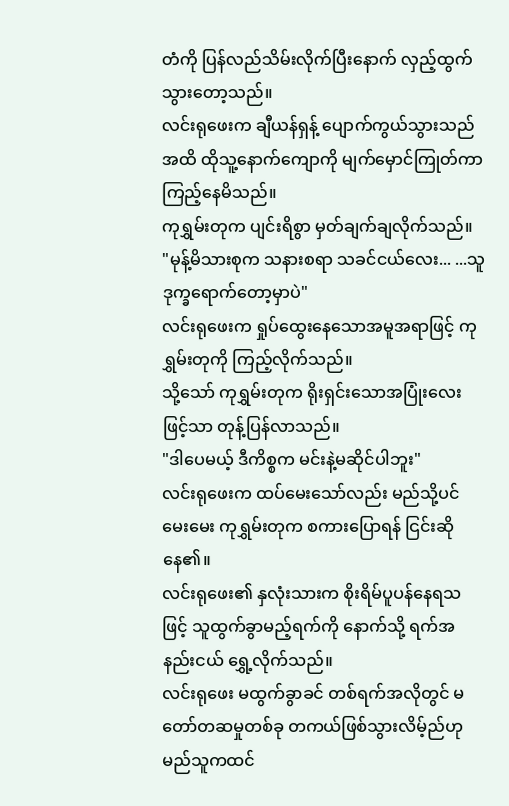တံကို ပြန်လည်သိမ်းလိုက်ပြီးနောက် လှည့်ထွက်သွားတော့သည်။
လင်းရုဖေးက ချီယန်ရှန့် ပျောက်ကွယ်သွားသည်အထိ ထိုသူ့နောက်ကျောကို မျက်မှောင်ကြုတ်ကာ ကြည့်နေမိသည်။
ကုရွှမ်းတုက ပျင်းရိစွာ မှတ်ချက်ချလိုက်သည်။
"မုန့်မိသားစုက သနားစရာ သခင်ငယ်လေး... ...သူ ဒုက္ခရောက်တော့မှာပဲ"
လင်းရုဖေးက ရှုပ်ထွေးနေသောအမူအရာဖြင့် ကုရွှမ်းတုကို ကြည့်လိုက်သည်။
သို့သော် ကုရွှမ်းတုက ရိုးရှင်းသောအပြုံးလေးဖြင့်သာ တုန့်ပြန်လာသည်။
"ဒါပေမယ့် ဒီကိစ္စက မင်းနဲ့မဆိုင်ပါဘူး"
လင်းရုဖေးက ထပ်မေးသော်လည်း မည်သို့ပင်မေးမေး ကုရွှမ်းတုက စကားပြောရန် ငြင်းဆိုနေ၏။
လင်းရုဖေး၏ နှလုံးသားက စိုးရိမ်ပူပန်နေရသဖြင့် သူထွက်ခွာမည့်ရက်ကို နောက်သို့ ရက်အနည်းငယ် ရွှေ့လိုက်သည်။
လင်းရုဖေး မထွက်ခွာခင် တစ်ရက်အလိုတွင် မတော်တဆမှုတစ်ခု တကယ်ဖြစ်သွားလိမ့်ည်ဟု မည်သူကထင်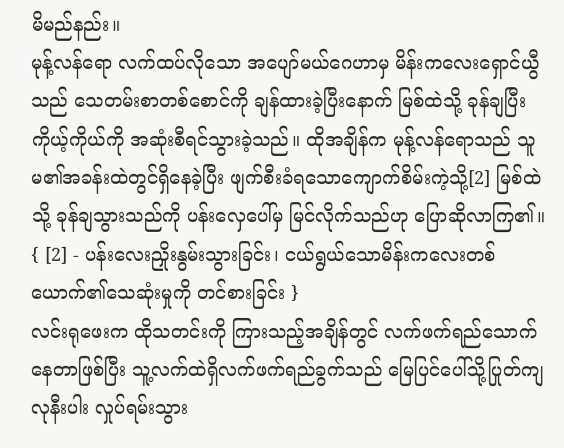မိမည်နည်း။
မုန့်လန်ရော လက်ထပ်လိုသော အပျော်မယ်ဂေဟာမှ မိန်းကလေးရှောင်ယွီသည် သေတမ်းစာတစ်စောင်ကို ချန်ထားခဲ့ပြီးနောက် မြစ်ထဲသို့ ခုန်ချပြီး ကိုယ့်ကိုယ်ကို အဆုံးစီရင်သွားခဲ့သည်။ ထိုအချိန်က မုန့်လန်ရောသည် သူမ၏အခန်းထဲတွင်ရှိနေခဲ့ပြီး ဖျက်စီးခံရသောကျောက်စိမ်းကဲ့သို့[2] မြစ်ထဲသို့ ခုန်ချသွားသည်ကို ပန်းလှေပေါ်မှ မြင်လိုက်သည်ဟု ပြောဆိုလာကြ၏။
{ [2] - ပန်းလေးညှိုးနွမ်းသွားခြင်း၊ ငယ်ရွယ်သောမိန်းကလေးတစ်ယောက်၏သေဆုံးမှုကို တင်စားခြင်း }
လင်းရုဖေးက ထိုသတင်းကို ကြားသည့်အချိန်တွင် လက်ဖက်ရည်သောက်နေတာဖြစ်ပြီး သူ့လက်ထဲရှိလက်ဖက်ရည်ခွက်သည် မြေပြင်ပေါ်သို့ပြုတ်ကျလုနီးပါး လှုပ်ရမ်းသွား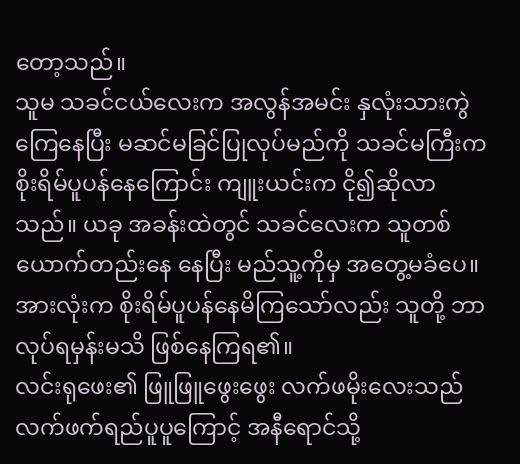တော့သည်။
သူမ သခင်ငယ်လေးက အလွန်အမင်း နှလုံးသားကွဲကြေနေပြီး မဆင်မခြင်ပြုလုပ်မည်ကို သခင်မကြီးက စိုးရိမ်ပူပန်နေကြောင်း ကျူးယင်းက ငို၍ဆိုလာသည်။ ယခု အခန်းထဲတွင် သခင်လေးက သူတစ်ယောက်တည်းနေ နေပြီး မည်သူ့ကိုမှ အတွေ့မခံပေ။ အားလုံးက စိုးရိမ်ပူပန်နေမိကြသော်လည်း သူတို့ ဘာလုပ်ရမှန်းမသိ ဖြစ်နေကြရ၏။
လင်းရုဖေး၏ ဖြူဖြူဖွေးဖွေး လက်ဖမိုးလေးသည် လက်ဖက်ရည်ပူပူကြောင့် အနီရောင်သို့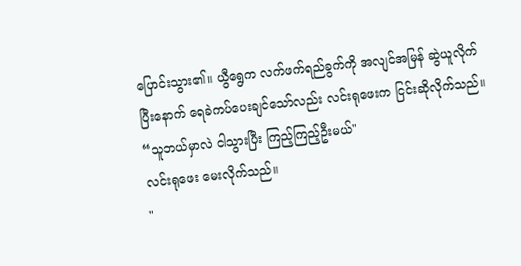ပြောင်းသွား၏။ ယွီရွေက လက်ဖက်ရည်ခွက်ကို အလျင်အမြန် ဆွဲယူလိုက်ပြီးနောက် ရေခဲကပ်ပေးချင်သော်လည်း လင်းရုဖေးက ငြင်းဆိုလိုက်သည်။
“သူဘယ်မှာလဲ ငါသွားပြီး ကြည့်ကြည့်ဦးမယ်"
လင်းရုဖေး မေးလိုက်သည်။
"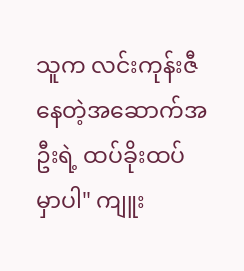သူက လင်းကုန်းဇီနေတဲ့အဆောက်အဦးရဲ့ ထပ်ခိုးထပ်မှာပါ" ကျူး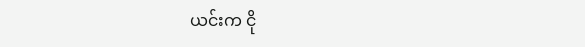ယင်းက ငို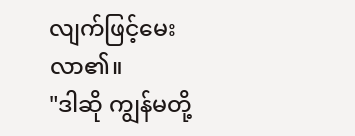လျက်ဖြင့်မေးလာ၏။
"ဒါဆို ကျွန်မတို့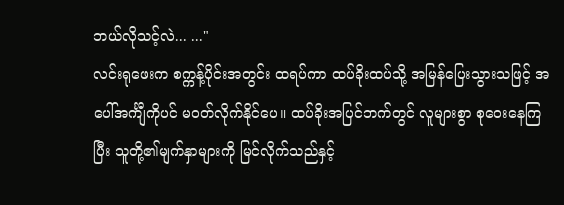ဘယ်လိုသင့်လဲ... ..."
လင်းရုဖေးက စက္ကန့်ပိုင်းအတွင်း ထရပ်ကာ ထပ်ခိုးထပ်သို့ အမြန်ပြေးသွားသဖြင့် အပေါ်အင်္ကျီကိုပင် မ၀တ်လိုက်နိုင်ပေ။ ထပ်ခိုးအပြင်ဘက်တွင် လူများစွာ စုဝေးနေကြပြီး သူတို့၏မျက်နှာများကို မြင်လိုက်သည်နှင့်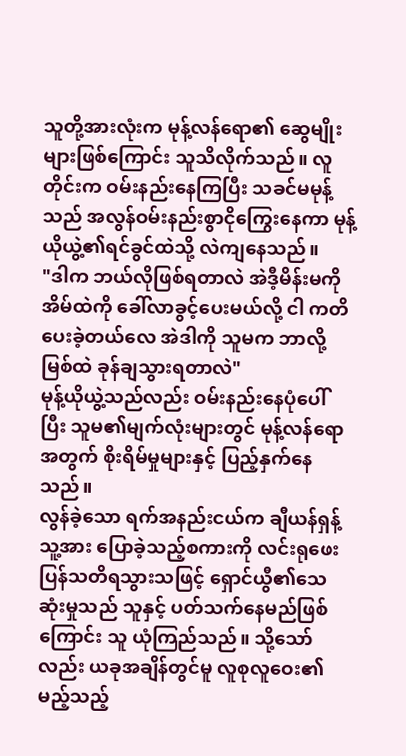သူတို့အားလုံးက မုန့်လန်ရော၏ ဆွေမျိုးများဖြစ်ကြောင်း သူသိလိုက်သည်။ လူတိုင်းက ဝမ်းနည်းနေကြပြီး သခင်မမုန့်သည် အလွန်ဝမ်းနည်းစွာငိုကြွေးနေကာ မုန့်ယိုယွဲ့၏ရင်ခွင်ထဲသို့ လဲကျနေသည်။
"ဒါက ဘယ်လိုဖြစ်ရတာလဲ အဲဒီ့မိန်းမကို အိမ်ထဲကို ခေါ်လာခွင့်ပေးမယ်လို့ ငါ ကတိပေးခဲ့တယ်လေ အဲဒါကို သူမက ဘာလို့မြစ်ထဲ ခုန်ချသွားရတာလဲ"
မုန့်ယိုယွဲ့သည်လည်း ဝမ်းနည်းနေပုံပေါ်ပြီး သူမ၏မျက်လုံးများတွင် မုန့်လန်ရောအတွက် စိုးရိမ်မှုများနှင့် ပြည့်နှက်နေသည်။
လွန်ခဲ့သော ရက်အနည်းငယ်က ချီယန်ရှန့် သူ့အား ပြောခဲ့သည့်စကားကို လင်းရုဖေး ပြန်သတိရသွားသဖြင့် ရှောင်ယွီ၏သေဆုံးမှုသည် သူနှင့် ပတ်သက်နေမည်ဖြစ်ကြောင်း သူ ယုံကြည်သည်။ သို့သော်လည်း ယခုအချိန်တွင်မူ လူစုလူဝေး၏ မည့်သည့်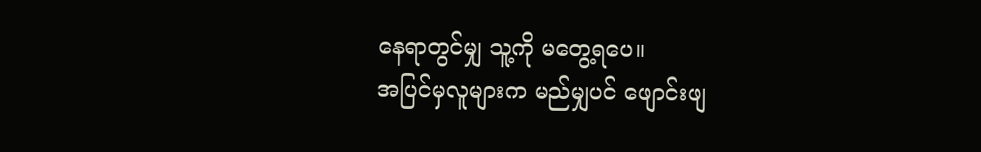နေရာတွင်မျှ သူ့ကို မတွေ့ရပေ။
အပြင်မှလူများက မည်မျှပင် ဖျောင်းဖျ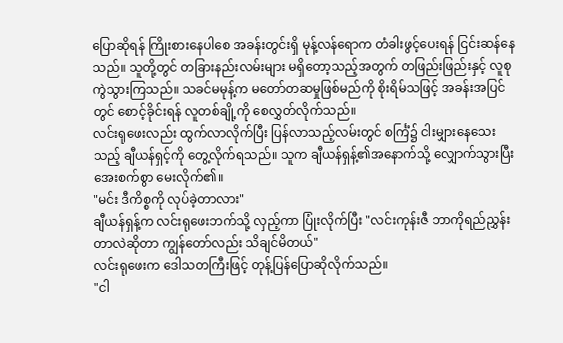ပြောဆိုရန် ကြိုးစားနေပါစေ အခန်းတွင်းရှိ မုန့်လန်ရောက တံခါးဖွင့်ပေးရန် ငြင်းဆန်နေသည်။ သူတို့တွင် တခြားနည်းလမ်းများ မရှိတော့သည့်အတွက် တဖြည်းဖြည်းနှင့် လူစုကွဲသွားကြသည်။ သခင်မမုန့်က မတော်တဆမှုဖြစ်မည်ကို စိုးရိမ်သဖြင့် အခန်းအပြင်တွင် စောင့်ခိုင်းရန် လူတစ်ချို့ကို စေလွှတ်လိုက်သည်။
လင်းရုဖေးလည်း ထွက်လာလိုက်ပြီး ပြန်လာသည့်လမ်းတွင် စင်္ကြံ၌ ငါးမျှားနေသေးသည့် ချီယန်ရှင့်ကို တွေ့လိုက်ရသည်။ သူက ချီယန်ရှန့်၏အနောက်သို့ လျှောက်သွားပြီး အေးစက်စွာ မေးလိုက်၏။
"မင်း ဒီကိစ္စကို လုပ်ခဲ့တာလား"
ချီယန်ရှန့်က လင်းရုဖေးဘက်သို့ လှည့်ကာ ပြုံးလိုက်ပြီး "လင်းကုန်းဇီ ဘာကိုရည်ညွှန်းတာလဲဆိုတာ ကျွန်တော်လည်း သိချင်မိတယ်"
လင်းရုဖေးက ဒေါသတကြီးဖြင့် တုန့်ပြန်ပြောဆိုလိုက်သည်။
"ငါ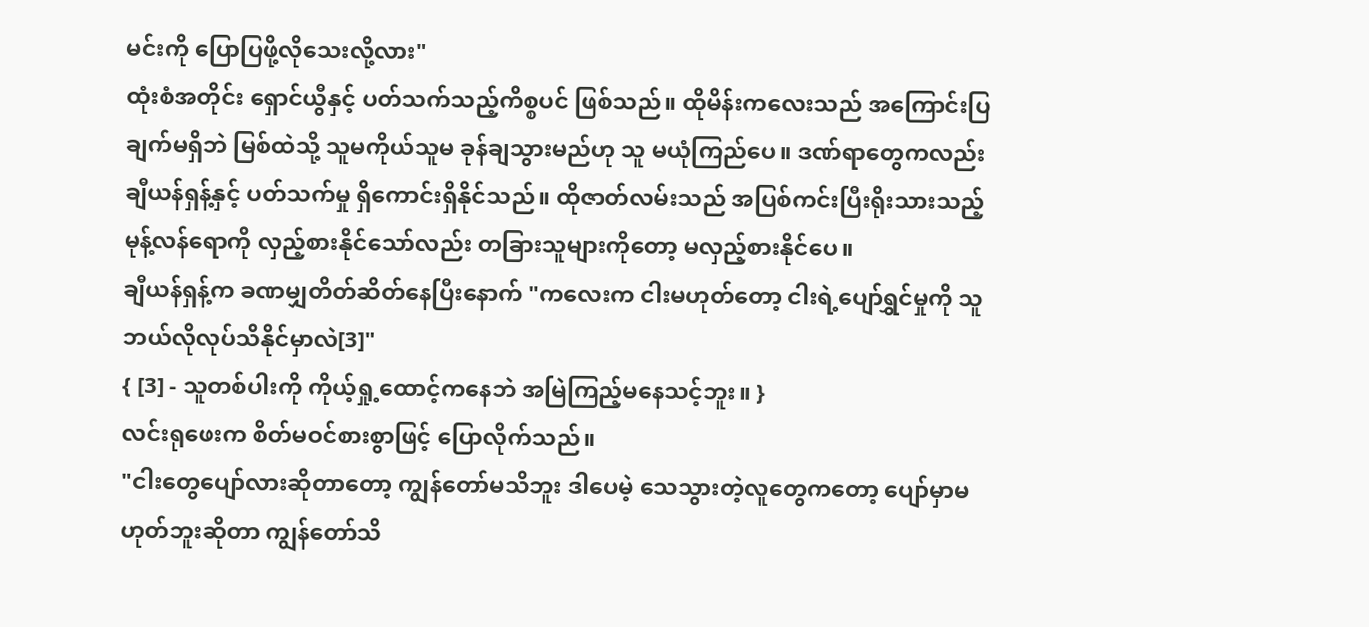မင်းကို ပြောပြဖို့လိုသေးလို့လား"
ထုံးစံအတိုင်း ရှောင်ယွီနှင့် ပတ်သက်သည့်ကိစ္စပင် ဖြစ်သည်။ ထိုမိန်းကလေးသည် အကြောင်းပြချက်မရှိဘဲ မြစ်ထဲသို့ သူမကိုယ်သူမ ခုန်ချသွားမည်ဟု သူ မယုံကြည်ပေ။ ဒဏ်ရာတွေကလည်း ချီယန်ရှန့်နှင့် ပတ်သက်မှု ရှိကောင်းရှိနိုင်သည်။ ထိုဇာတ်လမ်းသည် အပြစ်ကင်းပြီးရိုးသားသည့် မုန့်လန်ရောကို လှည့်စားနိုင်သော်လည်း တခြားသူများကိုတော့ မလှည့်စားနိုင်ပေ။
ချီယန်ရှန့်က ခဏမျှတိတ်ဆိတ်နေပြီးနောက် "ကလေးက ငါးမဟုတ်တော့ ငါးရဲ့ပျော်ရွှင်မှုကို သူဘယ်လိုလုပ်သိနိုင်မှာလဲ[3]"
{ [3] - သူတစ်ပါးကို ကိုယ့်ရှု့ထောင့်ကနေဘဲ အမြဲကြည့်မနေသင့်ဘူး။ }
လင်းရုဖေးက စိတ်မဝင်စားစွာဖြင့် ပြောလိုက်သည်။
"ငါးတွေပျော်လားဆိုတာတော့ ကျွန်တော်မသိဘူး ဒါပေမဲ့ သေသွားတဲ့လူတွေကတော့ ပျော်မှာမဟုတ်ဘူးဆိုတာ ကျွန်တော်သိ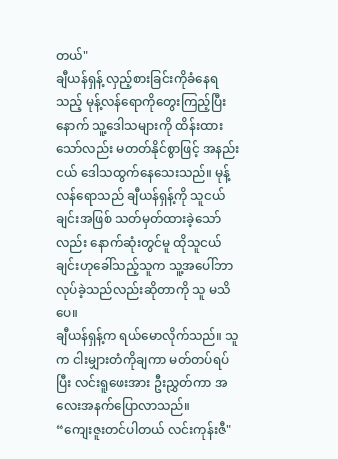တယ်"
ချီယန်ရှန့် လှည့်စားခြင်းကိုခံနေရသည့် မုန့်လန်ရောကိုတွေးကြည့်ပြီးနောက် သူ့ဒေါသများကို ထိန်းထားသော်လည်း မတတ်နိုင်စွာဖြင့် အနည်းငယ် ဒေါသထွက်နေသေးသည်။ မုန့်လန်ရောသည် ချီယန်ရှန့်ကို သူငယ်ချင်းအဖြစ် သတ်မှတ်ထားခဲ့သော်လည်း နောက်ဆုံးတွင်မူ ထိုသူငယ်ချင်းဟုခေါ်သည့်သူက သူ့အပေါ်ဘာလုပ်ခဲ့သည်လည်းဆိုတာကို သူ မသိပေ။
ချီယန်ရှန့်က ရယ်မောလိုက်သည်။ သူက ငါးမျှားတံကိုချကာ မတ်တပ်ရပ်ပြီး လင်းရူဖေးအား ဦးညွှတ်ကာ အလေးအနက်ပြောလာသည်။
“ကျေးဇူးတင်ပါတယ် လင်းကုန်းဇီ"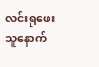လင်းရုဖေး သူနောက်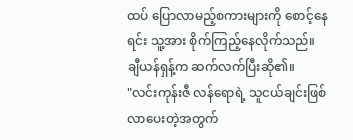ထပ် ပြောလာမည့်စကားများကို စောင့်နေရင်း သူ့အား စိုက်ကြည့်နေလိုက်သည်။
ချီယန်ရှန့်က ဆက်လက်ပြီးဆို၏။
"လင်းကုန်းဇီ လန်ရောရဲ့ သူငယ်ချင်းဖြစ်လာပေးတဲ့အတွက်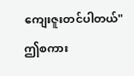ကျေးဇူးတင်ပါတယ်"
ဤစကား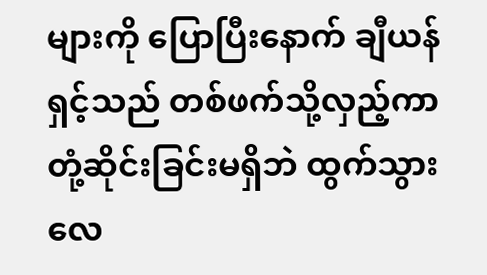များကို ပြောပြီးနောက် ချီယန်ရှင့်သည် တစ်ဖက်သို့လှည့်ကာ တုံ့ဆိုင်းခြင်းမရှိဘဲ ထွက်သွားလေ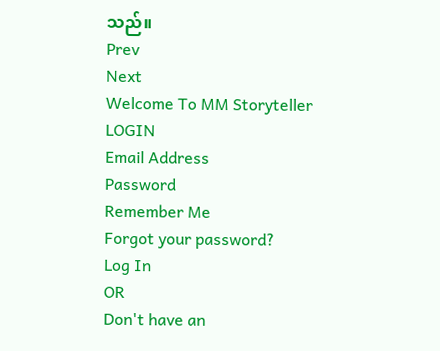သည်။
Prev
Next
Welcome To MM Storyteller
LOGIN
Email Address
Password
Remember Me
Forgot your password?
Log In
OR
Don't have an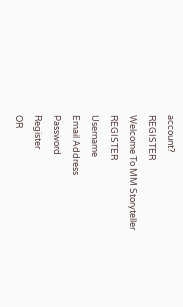account?
REGISTER
Welcome To MM Storyteller
REGISTER
Username
Email Address
Password
Register
OR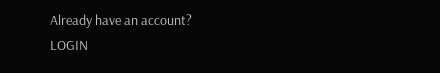Already have an account?
LOGIN